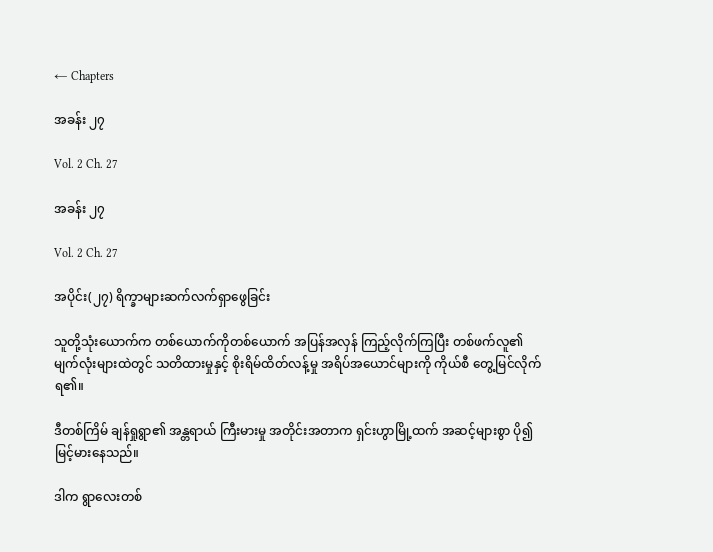← Chapters

အခန်း ၂၇

Vol. 2 Ch. 27

အခန်း ၂၇

Vol. 2 Ch. 27

အပိုင်း(၂၇) ရိက္ခာများဆက်လက်ရှာဖွေခြင်း

သူတို့သုံးယောက်က တစ်ယောက်ကိုတစ်ယောက် အပြန်အလှန် ကြည့်လိုက်ကြပြီး တစ်ဖက်လူ၏ မျက်လုံးများထဲတွင် သတိထားမှုနှင့် စိုးရိမ်ထိတ်လန့်မှု အရိပ်အယောင်များကို ကိုယ်စီ တွေ့မြင်လိုက်ရ၏။

ဒီတစ်ကြိမ် ချန်ရှုရွာ၏ အန္တရာယ် ကြီးမားမှု အတိုင်းအတာက ရှင်းဟွာမြို့ထက် အဆင့်များစွာ ပို၍ မြင့်မားနေသည်။

ဒါက ရွာလေးတစ်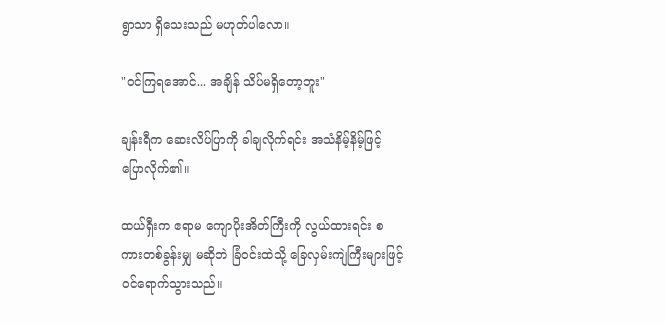ရွာသာ ရှိသေးသည် မဟုတ်ပါလော။

"ဝင်ကြရအောင်... အချိန် သိပ်မရှိတော့ဘူး"

ချန်းရီက ဆေးလိပ်ပြာကို ခါချလိုက်ရင်း အသံနိမ့်နိမ့်ဖြင့် ပြောလိုက်၏။

ထယ်ရှီးက ဧရာမ ကျောပိုးအိတ်ကြီးကို လွယ်ထားရင်း စကားတစ်ခွန်းမျှ မဆိုဘဲ ခြံဝင်းထဲသို့ ခြေလှမ်းကျဲကြီးများဖြင့် ဝင်ရောက်သွားသည်။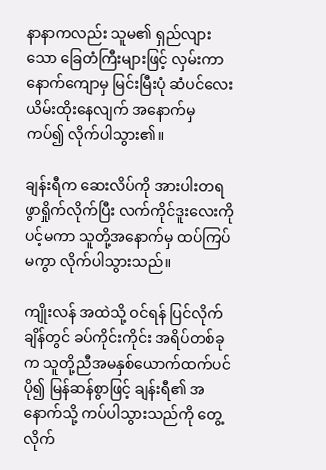နာနာကလည်း သူမ၏ ရှည်လျားသော ခြေတံကြီးများဖြင့် လှမ်းကာ နောက်ကျောမှ မြင်းမြီးပုံ ဆံပင်လေး ယိမ်းထိုးနေလျက် အနောက်မှ ကပ်၍ လိုက်ပါသွား၏။

ချန်းရီက ဆေးလိပ်ကို အားပါးတရ ဖွာရှိုက်လိုက်ပြီး လက်ကိုင်ဒူးလေးကို ပင့်မကာ သူတို့အနောက်မှ ထပ်ကြပ်မကွာ လိုက်ပါသွားသည်။

ကျိုးလန် အထဲသို့ ဝင်ရန် ပြင်လိုက်ချိန်တွင် ခပ်ကိုင်းကိုင်း အရိပ်တစ်ခုက သူတို့ညီအမနှစ်ယောက်ထက်ပင် ပို၍ မြန်ဆန်စွာဖြင့် ချန်းရီ၏ အနောက်သို့ ကပ်ပါသွားသည်ကို တွေ့လိုက်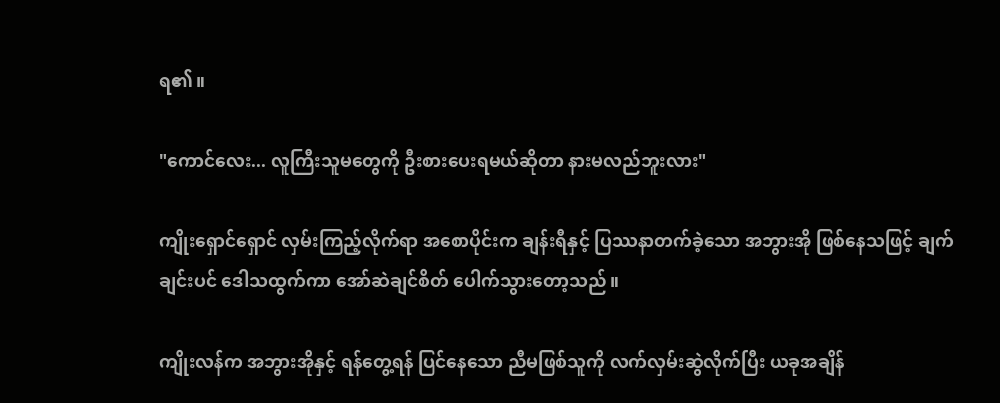ရ၏။

"ကောင်လေး... လူကြီးသူမတွေကို ဦးစားပေးရမယ်ဆိုတာ နားမလည်ဘူးလား"

ကျိုးရှောင်ရှောင် လှမ်းကြည့်လိုက်ရာ အစောပိုင်းက ချန်းရီနှင့် ပြဿနာတက်ခဲ့သော အဘွားအို ဖြစ်နေသဖြင့် ချက်ချင်းပင် ဒေါသထွက်ကာ အော်ဆဲချင်စိတ် ပေါက်သွားတော့သည်။

ကျိုးလန်က အဘွားအိုနှင့် ရန်တွေ့ရန် ပြင်နေသော ညီမဖြစ်သူကို လက်လှမ်းဆွဲလိုက်ပြီး ယခုအချိန်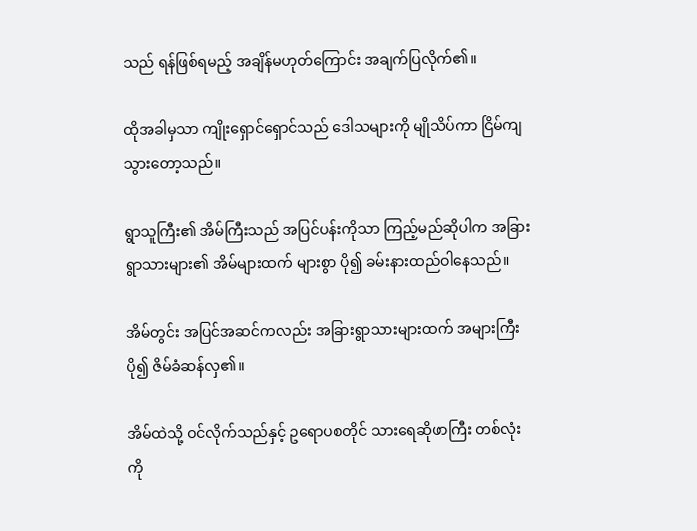သည် ရန်ဖြစ်ရမည့် အချိန်မဟုတ်ကြောင်း အချက်ပြလိုက်၏။

ထိုအခါမှသာ ကျိုးရှောင်ရှောင်သည် ဒေါသများကို မျိုသိပ်ကာ ငြိမ်ကျသွားတော့သည်။

ရွာသူကြီး၏ အိမ်ကြီးသည် အပြင်ပန်းကိုသာ ကြည့်မည်ဆိုပါက အခြားရွာသားများ၏ အိမ်များထက် များစွာ ပို၍ ခမ်းနားထည်ဝါနေသည်။

အိမ်တွင်း အပြင်အဆင်ကလည်း အခြားရွာသားများထက် အများကြီး ပို၍ ဇိမ်ခံဆန်လှ၏။

အိမ်ထဲသို့ ဝင်လိုက်သည်နှင့် ဥရောပစတိုင် သားရေဆိုဖာကြီး တစ်လုံးကို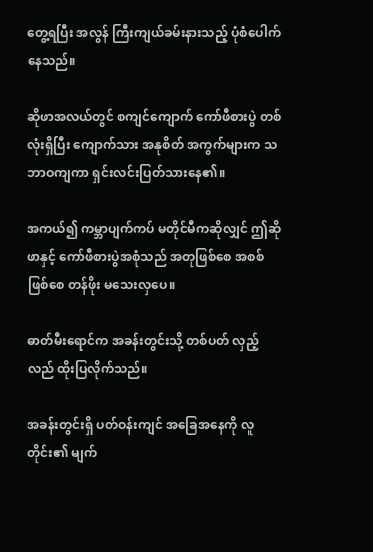တွေ့ရပြီး အလွန် ကြီးကျယ်ခမ်းနားသည့် ပုံစံပေါက်နေသည်။

ဆိုဖာအလယ်တွင် စကျင်ကျောက် ကော်ဖီစားပွဲ တစ်လုံးရှိပြီး ကျောက်သား အနုစိတ် အကွက်များက သဘာဝကျကာ ရှင်းလင်းပြတ်သားနေ၏။

အကယ်၍ ကမ္ဘာပျက်ကပ် မတိုင်မီကဆိုလျှင် ဤဆိုဖာနှင့် ကော်ဖီစားပွဲအစုံသည် အတုဖြစ်စေ အစစ်ဖြစ်စေ တန်ဖိုး မသေးလှပေ။

ဓာတ်မီးရောင်က အခန်းတွင်းသို့ တစ်ပတ် လှည့်လည် ထိုးပြလိုက်သည်။

အခန်းတွင်းရှိ ပတ်ဝန်းကျင် အခြေအနေကို လူတိုင်း၏ မျက်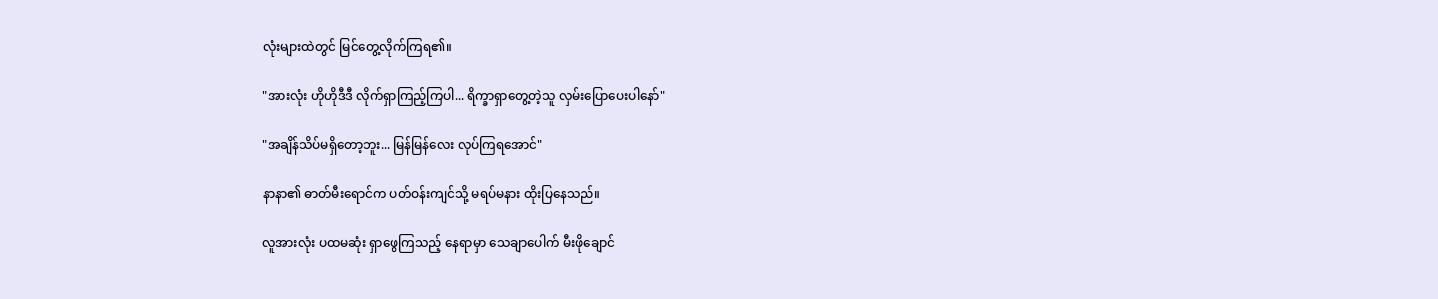လုံးများထဲတွင် မြင်တွေ့လိုက်ကြရ၏။

"အားလုံး ဟိုဟိုဒီဒီ လိုက်ရှာကြည့်ကြပါ... ရိက္ခာရှာတွေ့တဲ့သူ လှမ်းပြောပေးပါနော်"

"အချိန်သိပ်မရှိတော့ဘူး... မြန်မြန်လေး လုပ်ကြရအောင်"

နာနာ၏ ဓာတ်မီးရောင်က ပတ်ဝန်းကျင်သို့ မရပ်မနား ထိုးပြနေသည်။

လူအားလုံး ပထမဆုံး ရှာဖွေကြသည့် နေရာမှာ သေချာပေါက် မီးဖိုချောင်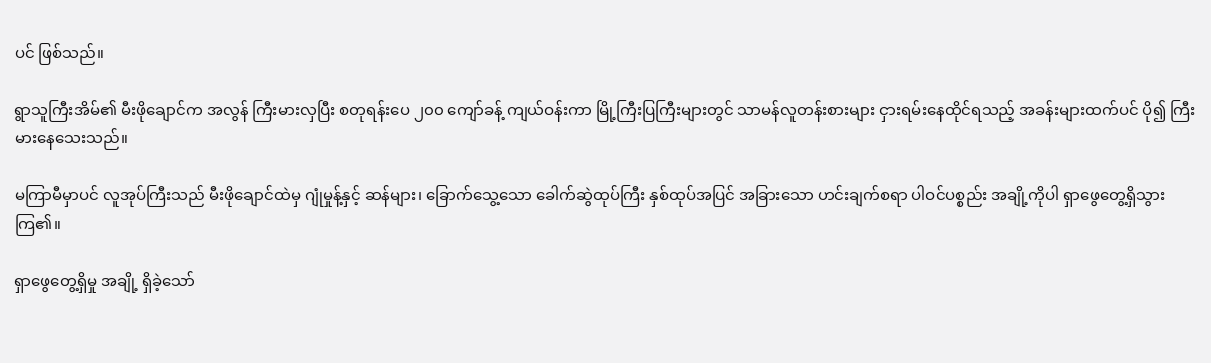ပင် ဖြစ်သည်။

ရွာသူကြီးအိမ်၏ မီးဖိုချောင်က အလွန် ကြီးမားလှပြီး စတုရန်းပေ ၂၀၀ ကျော်ခန့် ကျယ်ဝန်းကာ မြို့ကြီးပြကြီးများတွင် သာမန်လူတန်းစားများ ငှားရမ်းနေထိုင်ရသည့် အခန်းများထက်ပင် ပို၍ ကြီးမားနေသေးသည်။

မကြာမီမှာပင် လူအုပ်ကြီးသည် မီးဖိုချောင်ထဲမှ ဂျုံမှုန့်နှင့် ဆန်များ၊ ခြောက်သွေ့သော ခေါက်ဆွဲထုပ်ကြီး နှစ်ထုပ်အပြင် အခြားသော ဟင်းချက်စရာ ပါဝင်ပစ္စည်း အချို့ကိုပါ ရှာဖွေတွေ့ရှိသွားကြ၏။

ရှာဖွေတွေ့ရှိမှု အချို့ ရှိခဲ့သော်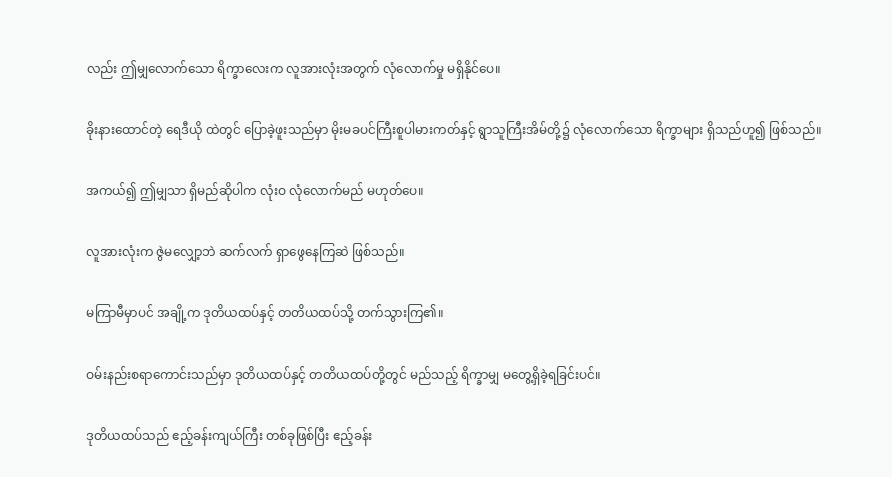လည်း ဤမျှလောက်သော ရိက္ခာလေးက လူအားလုံးအတွက် လုံလောက်မှု မရှိနိုင်ပေ။

ခိုးနားထောင်တဲ့ ရေဒီယို ထဲတွင် ပြောခဲ့ဖူးသည်မှာ မိုးမခပင်ကြီးစူပါမားကတ်နှင့် ရွာသူကြီးအိမ်တို့၌ လုံလောက်သော ရိက္ခာများ ရှိသည်ဟူ၍ ဖြစ်သည်။

အကယ်၍ ဤမျှသာ ရှိမည်ဆိုပါက လုံးဝ လုံလောက်မည် မဟုတ်ပေ။

လူအားလုံးက ဇွဲမလျှော့ဘဲ ဆက်လက် ရှာဖွေနေကြဆဲ ဖြစ်သည်။

မကြာမီမှာပင် အချို့က ဒုတိယထပ်နှင့် တတိယထပ်သို့ တက်သွားကြ၏။

ဝမ်းနည်းစရာကောင်းသည်မှာ ဒုတိယထပ်နှင့် တတိယထပ်တို့တွင် မည်သည့် ရိက္ခာမျှ မတွေ့ရှိခဲ့ရခြင်းပင်။

ဒုတိယထပ်သည် ဧည့်ခန်းကျယ်ကြီး တစ်ခုဖြစ်ပြီး ဧည့်ခန်း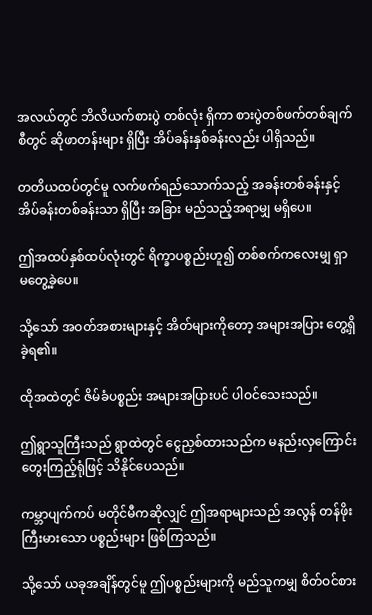အလယ်တွင် ဘိလိယက်စားပွဲ တစ်လုံး ရှိကာ စားပွဲတစ်ဖက်တစ်ချက်စီတွင် ဆိုဖာတန်းများ ရှိပြီး အိပ်ခန်းနှစ်ခန်းလည်း ပါရှိသည်။

တတိယထပ်တွင်မူ လက်ဖက်ရည်သောက်သည့် အခန်းတစ်ခန်းနှင့် အိပ်ခန်းတစ်ခန်းသာ ရှိပြီး အခြား မည်သည့်အရာမျှ မရှိပေ။

ဤအထပ်နှစ်ထပ်လုံးတွင် ရိက္ခာပစ္စည်းဟူ၍ တစ်စက်ကလေးမျှ ရှာမတွေ့ခဲ့ပေ။

သို့သော် အဝတ်အစားများနှင့် အိတ်များကိုတော့ အများအပြား တွေ့ရှိခဲ့ရ၏။

ထိုအထဲတွင် ဇိမ်ခံပစ္စည်း အများအပြားပင် ပါဝင်သေးသည်။

ဤရွာသူကြီးသည် ရွာထဲတွင် ငွေညှစ်ထားသည်က မနည်းလှကြောင်း တွေးကြည့်ရုံဖြင့် သိနိုင်ပေသည်။

ကမ္ဘာပျက်ကပ် မတိုင်မီကဆိုလျှင် ဤအရာများသည် အလွန် တန်ဖိုးကြီးမားသော ပစ္စည်းများ ဖြစ်ကြသည်။

သို့သော် ယခုအချိန်တွင်မူ ဤပစ္စည်းများကို မည်သူကမျှ စိတ်ဝင်စား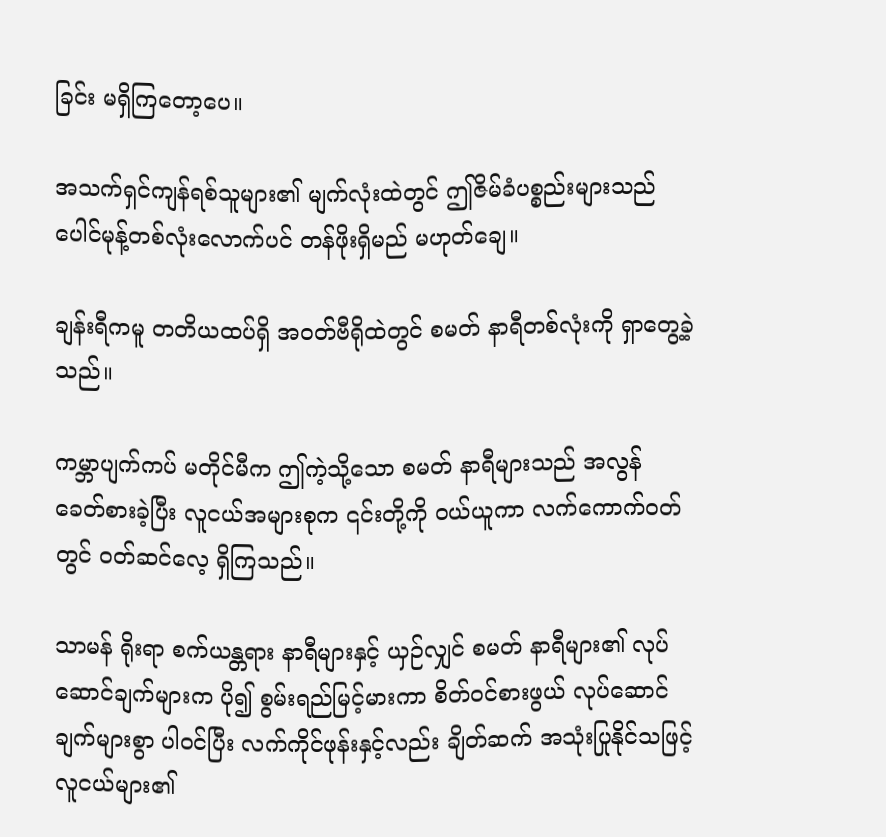ခြင်း မရှိကြတော့ပေ။

အသက်ရှင်ကျန်ရစ်သူများ၏ မျက်လုံးထဲတွင် ဤဇိမ်ခံပစ္စည်းများသည် ပေါင်မုန့်တစ်လုံးလောက်ပင် တန်ဖိုးရှိမည် မဟုတ်ချေ။

ချန်းရီကမူ တတိယထပ်ရှိ အဝတ်ဗီရိုထဲတွင် စမတ် နာရီတစ်လုံးကို ရှာတွေ့ခဲ့သည်။

ကမ္ဘာပျက်ကပ် မတိုင်မီက ဤကဲ့သို့သော စမတ် နာရီများသည် အလွန် ခေတ်စားခဲ့ပြီး လူငယ်အများစုက ၎င်းတို့ကို ဝယ်ယူကာ လက်ကောက်ဝတ်တွင် ဝတ်ဆင်လေ့ ရှိကြသည်။

သာမန် ရိုးရာ စက်ယန္တရား နာရီများနှင့် ယှဉ်လျှင် စမတ် နာရီများ၏ လုပ်ဆောင်ချက်များက ပို၍ စွမ်းရည်မြင့်မားကာ စိတ်ဝင်စားဖွယ် လုပ်ဆောင်ချက်များစွာ ပါဝင်ပြီး လက်ကိုင်ဖုန်းနှင့်လည်း ချိတ်ဆက် အသုံးပြုနိုင်သဖြင့် လူငယ်များ၏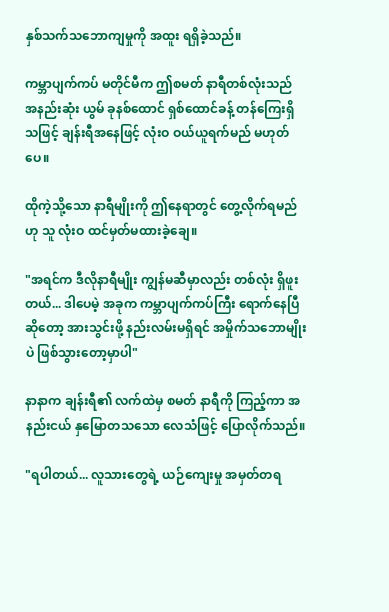နှစ်သက်သဘောကျမှုကို အထူး ရရှိခဲ့သည်။

ကမ္ဘာပျက်ကပ် မတိုင်မီက ဤစမတ် နာရီတစ်လုံးသည် အနည်းဆုံး ယွမ် ခုနစ်ထောင် ရှစ်ထောင်ခန့် တန်ကြေးရှိသဖြင့် ချန်းရီအနေဖြင့် လုံးဝ ဝယ်ယူရက်မည် မဟုတ်ပေ။

ထိုကဲ့သို့သော နာရီမျိုးကို ဤနေရာတွင် တွေ့လိုက်ရမည်ဟု သူ လုံးဝ ထင်မှတ်မထားခဲ့ချေ။

"အရင်က ဒီလိုနာရီမျိုး ကျွန်မဆီမှာလည်း တစ်လုံး ရှိဖူးတယ်... ဒါပေမဲ့ အခုက ကမ္ဘာပျက်ကပ်ကြီး ရောက်နေပြီဆိုတော့ အားသွင်းဖို့ နည်းလမ်းမရှိရင် အမှိုက်သဘောမျိုးပဲ ဖြစ်သွားတော့မှာပါ"

နာနာက ချန်းရီ၏ လက်ထဲမှ စမတ် နာရီကို ကြည့်ကာ အနည်းငယ် နှမြောတသသော လေသံဖြင့် ပြောလိုက်သည်။

"ရပါတယ်... လူသားတွေရဲ့ ယဉ်ကျေးမှု အမှတ်တရ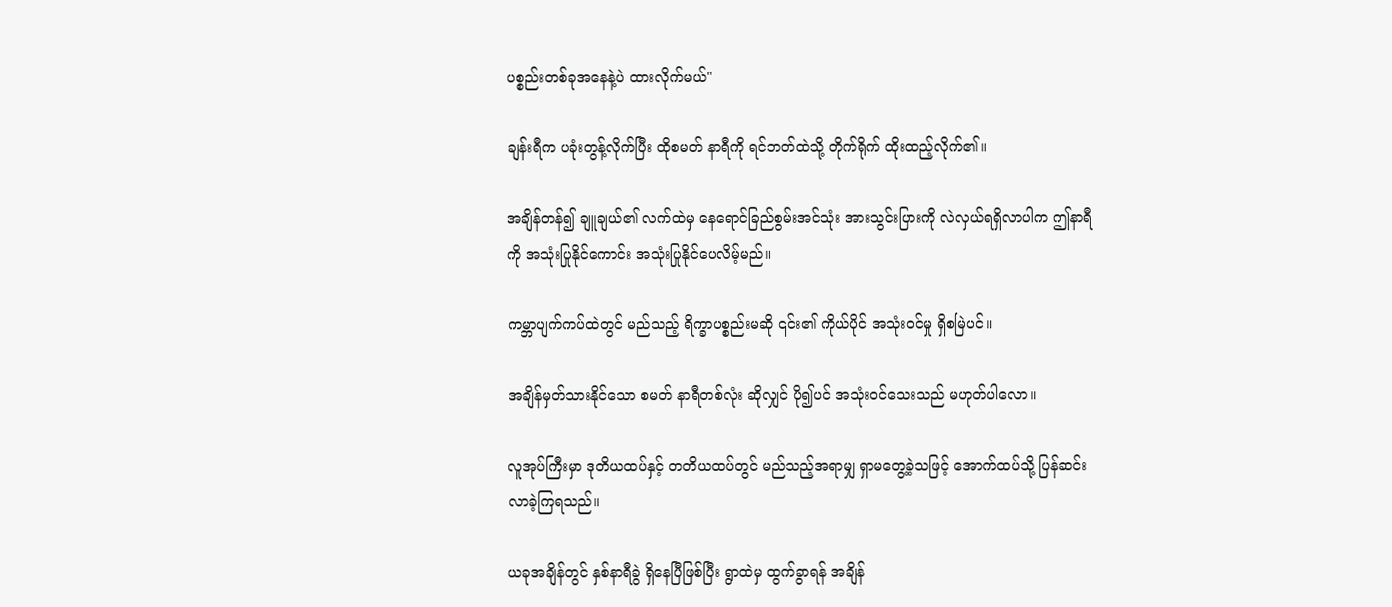ပစ္စည်းတစ်ခုအနေနဲ့ပဲ ထားလိုက်မယ်"

ချန်းရီက ပခုံးတွန့်လိုက်ပြီး ထိုစမတ် နာရီကို ရင်ဘတ်ထဲသို့ တိုက်ရိုက် ထိုးထည့်လိုက်၏။

အချိန်တန်၍ ချူချယ်၏ လက်ထဲမှ နေရောင်ခြည်စွမ်းအင်သုံး အားသွင်းပြားကို လဲလှယ်ရရှိလာပါက ဤနာရီကို အသုံးပြုနိုင်ကောင်း အသုံးပြုနိုင်ပေလိမ့်မည်။

ကမ္ဘာပျက်ကပ်ထဲတွင် မည်သည့် ရိက္ခာပစ္စည်းမဆို ၎င်း၏ ကိုယ်ပိုင် အသုံးဝင်မှု ရှိစမြဲပင်။

အချိန်မှတ်သားနိုင်သော စမတ် နာရီတစ်လုံး ဆိုလျှင် ပို၍ပင် အသုံးဝင်သေးသည် မဟုတ်ပါလော။

လူအုပ်ကြီးမှာ ဒုတိယထပ်နှင့် တတိယထပ်တွင် မည်သည့်အရာမျှ ရှာမတွေ့ခဲ့သဖြင့် အောက်ထပ်သို့ ပြန်ဆင်းလာခဲ့ကြရသည်။

ယခုအချိန်တွင် နှစ်နာရီခွဲ ရှိနေပြီဖြစ်ပြီး ရွာထဲမှ ထွက်ခွာရန် အချိန်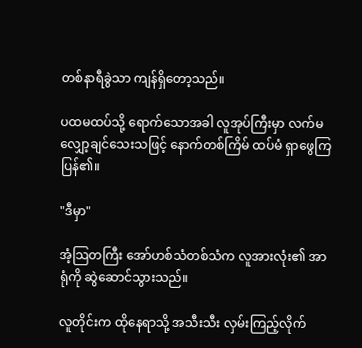တစ်နာရီခွဲသာ ကျန်ရှိတော့သည်။

ပထမထပ်သို့ ရောက်သောအခါ လူအုပ်ကြီးမှာ လက်မလျှော့ချင်သေးသဖြင့် နောက်တစ်ကြိမ် ထပ်မံ ရှာဖွေကြပြန်၏။

"ဒီမှာ"

အံ့သြတကြီး အော်ဟစ်သံတစ်သံက လူအားလုံး၏ အာရုံကို ဆွဲဆောင်သွားသည်။

လူတိုင်းက ထိုနေရာသို့ အသီးသီး လှမ်းကြည့်လိုက်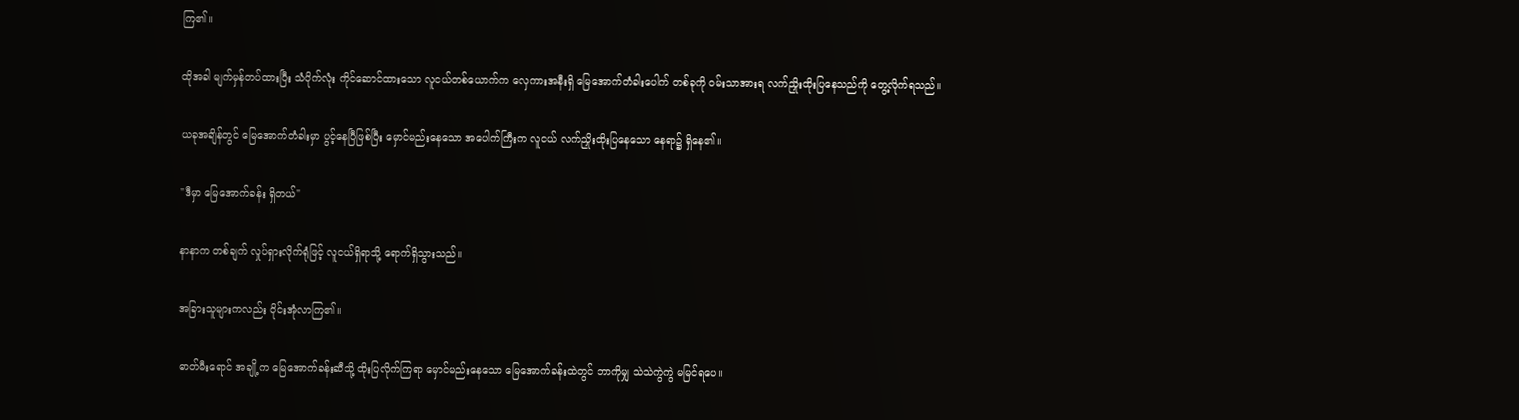ကြ၏။

ထိုအခါ မျက်မှန်တပ်ထားပြီး သံပိုက်လုံး ကိုင်ဆောင်ထားသော လူငယ်တစ်ယောက်က လှေကားအနီးရှိ မြေအောက်တံခါးပေါက် တစ်ခုကို ဝမ်းသာအားရ လက်ညှိုးထိုးပြနေသည်ကို တွေ့လိုက်ရသည်။

ယခုအချိန်တွင် မြေအောက်တံခါးမှာ ပွင့်နေပြီဖြစ်ပြီး မှောင်မည်းနေသော အပေါက်ကြီးက လူငယ် လက်ညှိုးထိုးပြနေသော နေရာ၌ ရှိနေ၏။

"ဒီမှာ မြေအောက်ခန်း ရှိတယ်"

နာနာက တစ်ချက် လှုပ်ရှားလိုက်ရုံဖြင့် လူငယ်ရှိရာသို့ ရောက်ရှိသွားသည်။

အခြားသူများကလည်း ဝိုင်းအုံလာကြ၏။

ဓာတ်မီးရောင် အချို့က မြေအောက်ခန်းဆီသို့ ထိုးပြလိုက်ကြရာ မှောင်မည်းနေသော မြေအောက်ခန်းထဲတွင် ဘာကိုမျှ သဲသဲကွဲကွဲ မမြင်ရပေ။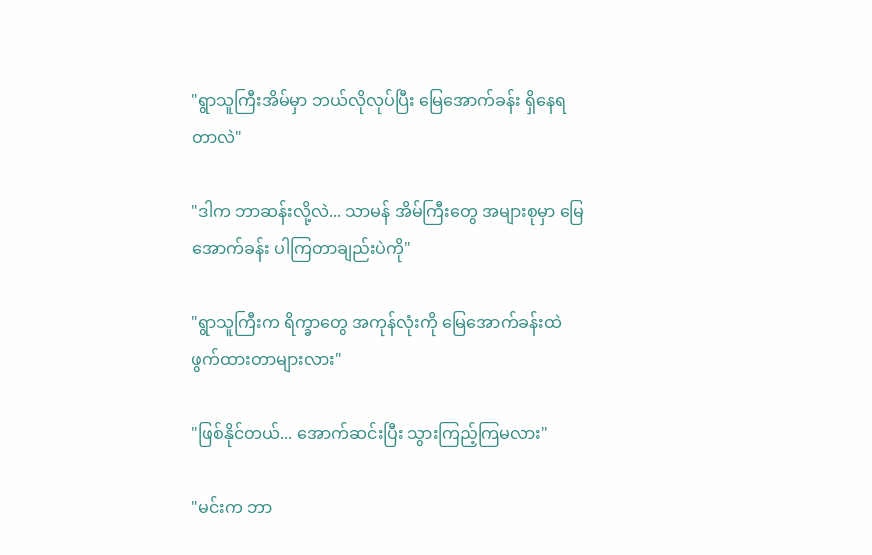"ရွာသူကြီးအိမ်မှာ ဘယ်လိုလုပ်ပြီး မြေအောက်ခန်း ရှိနေရတာလဲ"

"ဒါက ဘာဆန်းလို့လဲ... သာမန် အိမ်ကြီးတွေ အများစုမှာ မြေအောက်ခန်း ပါကြတာချည်းပဲကို"

"ရွာသူကြီးက ရိက္ခာတွေ အကုန်လုံးကို မြေအောက်ခန်းထဲ ဖွက်ထားတာများလား"

"ဖြစ်နိုင်တယ်... အောက်ဆင်းပြီး သွားကြည့်ကြမလား"

"မင်းက ဘာ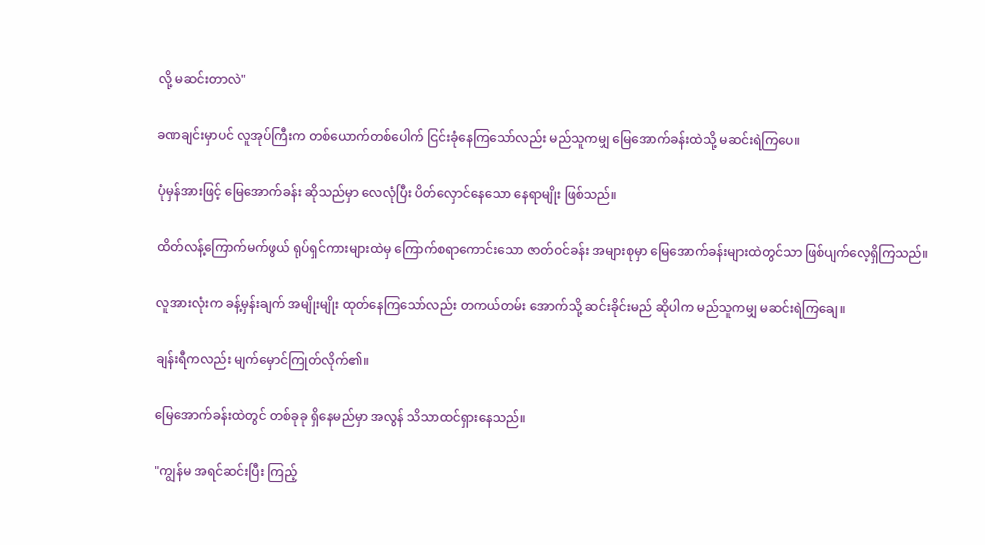လို့ မဆင်းတာလဲ"

ခဏချင်းမှာပင် လူအုပ်ကြီးက တစ်ယောက်တစ်ပေါက် ငြင်းခုံနေကြသော်လည်း မည်သူကမျှ မြေအောက်ခန်းထဲသို့ မဆင်းရဲကြပေ။

ပုံမှန်အားဖြင့် မြေအောက်ခန်း ဆိုသည်မှာ လေလုံပြီး ပိတ်လှောင်နေသော နေရာမျိုး ဖြစ်သည်။

ထိတ်လန့်ကြောက်မက်ဖွယ် ရုပ်ရှင်ကားများထဲမှ ကြောက်စရာကောင်းသော ဇာတ်ဝင်ခန်း အများစုမှာ မြေအောက်ခန်းများထဲတွင်သာ ဖြစ်ပျက်လေ့ရှိကြသည်။

လူအားလုံးက ခန့်မှန်းချက် အမျိုးမျိုး ထုတ်နေကြသော်လည်း တကယ်တမ်း အောက်သို့ ဆင်းခိုင်းမည် ဆိုပါက မည်သူကမျှ မဆင်းရဲကြချေ။

ချန်းရီကလည်း မျက်မှောင်ကြုတ်လိုက်၏။

မြေအောက်ခန်းထဲတွင် တစ်ခုခု ရှိနေမည်မှာ အလွန် သိသာထင်ရှားနေသည်။

"ကျွန်မ အရင်ဆင်းပြီး ကြည့်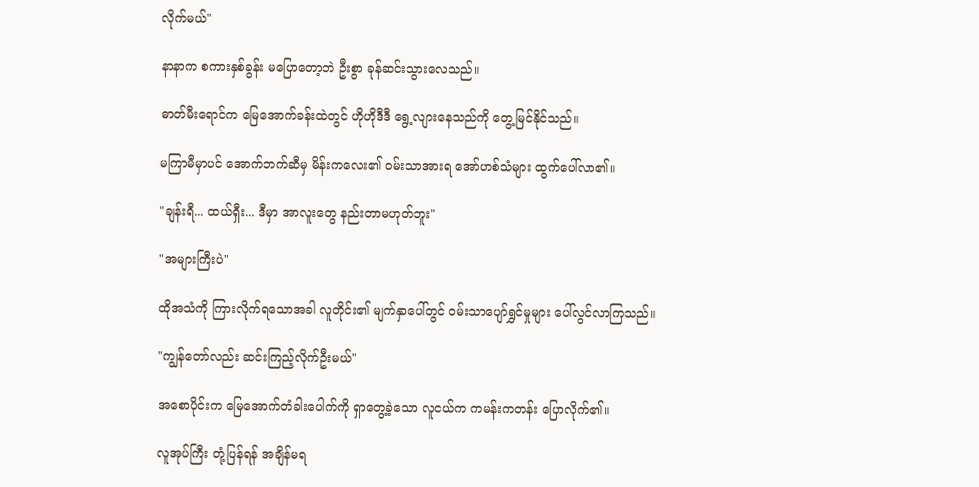လိုက်မယ်"

နာနာက စကားနှစ်ခွန်း မပြောတော့ဘဲ ဦးစွာ ခုန်ဆင်းသွားလေသည်။

ဓာတ်မီးရောင်က မြေအောက်ခန်းထဲတွင် ဟိုဟိုဒီဒီ ရွေ့လျားနေသည်ကို တွေ့မြင်နိုင်သည်။

မကြာမီမှာပင် အောက်ဘက်ဆီမှ မိန်းကလေး၏ ဝမ်းသာအားရ အော်ဟစ်သံများ ထွက်ပေါ်လာ၏။

"ချန်းရီ... ထယ်ရှီး... ဒီမှာ အာလူးတွေ နည်းတာမဟုတ်ဘူး"

"အများကြီးပဲ"

ထိုအသံကို ကြားလိုက်ရသောအခါ လူတိုင်း၏ မျက်နှာပေါ်တွင် ဝမ်းသာပျော်ရွှင်မှုများ ပေါ်လွင်လာကြသည်။

"ကျွန်တော်လည်း ဆင်းကြည့်လိုက်ဦးမယ်"

အစောပိုင်းက မြေအောက်တံခါးပေါက်ကို ရှာတွေ့ခဲ့သော လူငယ်က ကမန်းကတန်း ပြောလိုက်၏။

လူအုပ်ကြီး တုံ့ပြန်ရန် အချိန်မရ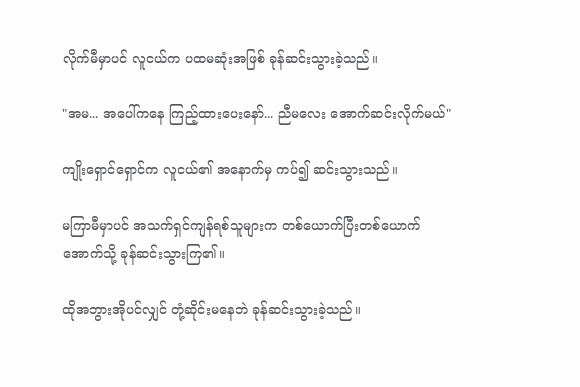လိုက်မီမှာပင် လူငယ်က ပထမဆုံးအဖြစ် ခုန်ဆင်းသွားခဲ့သည်။

"အမ... အပေါ်ကနေ ကြည့်ထားပေးနော်... ညီမလေး အောက်ဆင်းလိုက်မယ်"

ကျိုးရှောင်ရှောင်က လူငယ်၏ အနောက်မှ ကပ်၍ ဆင်းသွားသည်။

မကြာမီမှာပင် အသက်ရှင်ကျန်ရစ်သူများက တစ်ယောက်ပြီးတစ်ယောက် အောက်သို့ ခုန်ဆင်းသွားကြ၏။

ထိုအဘွားအိုပင်လျှင် တုံ့ဆိုင်းမနေဘဲ ခုန်ဆင်းသွားခဲ့သည်။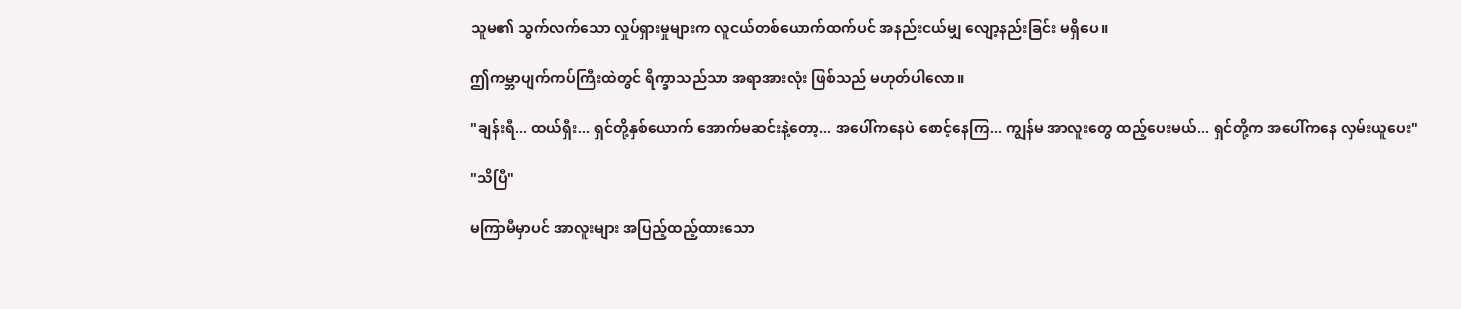သူမ၏ သွက်လက်သော လှုပ်ရှားမှုများက လူငယ်တစ်ယောက်ထက်ပင် အနည်းငယ်မျှ လျော့နည်းခြင်း မရှိပေ။

ဤကမ္ဘာပျက်ကပ်ကြီးထဲတွင် ရိက္ခာသည်သာ အရာအားလုံး ဖြစ်သည် မဟုတ်ပါလော။

"ချန်းရီ... ထယ်ရှီး... ရှင်တို့နှစ်ယောက် အောက်မဆင်းနဲ့တော့... အပေါ်ကနေပဲ စောင့်နေကြ... ကျွန်မ အာလူးတွေ ထည့်ပေးမယ်... ရှင်တို့က အပေါ်ကနေ လှမ်းယူပေး"

"သိပြီ"

မကြာမီမှာပင် အာလူးများ အပြည့်ထည့်ထားသော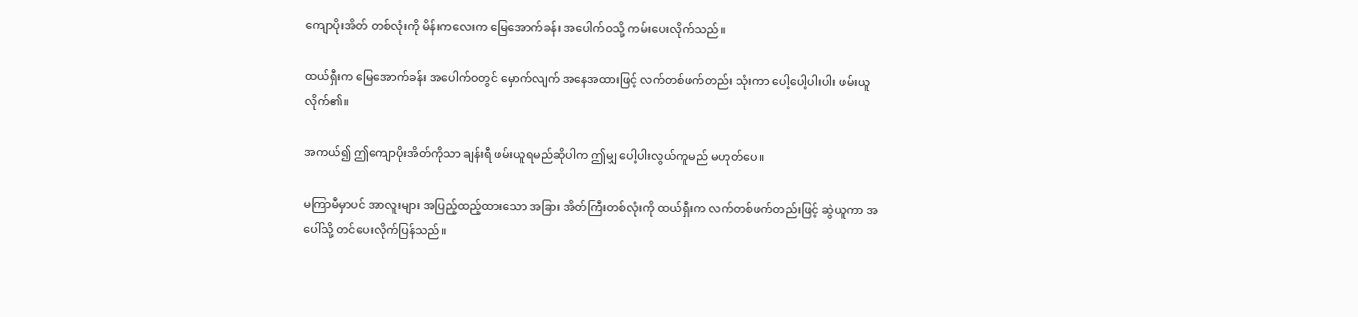ကျောပိုးအိတ် တစ်လုံးကို မိန်းကလေးက မြေအောက်ခန်း အပေါက်ဝသို့ ကမ်းပေးလိုက်သည်။

ထယ်ရှီးက မြေအောက်ခန်း အပေါက်ဝတွင် မှောက်လျက် အနေအထားဖြင့် လက်တစ်ဖက်တည်း သုံးကာ ပေါ့ပေါ့ပါးပါး ဖမ်းယူလိုက်၏။

အကယ်၍ ဤကျောပိုးအိတ်ကိုသာ ချန်းရီ ဖမ်းယူရမည်ဆိုပါက ဤမျှ ပေါ့ပါးလွယ်ကူမည် မဟုတ်ပေ။

မကြာမီမှာပင် အာလူးများ အပြည့်ထည့်ထားသော အခြား အိတ်ကြီးတစ်လုံးကို ထယ်ရှီးက လက်တစ်ဖက်တည်းဖြင့် ဆွဲယူကာ အပေါ်သို့ တင်ပေးလိုက်ပြန်သည်။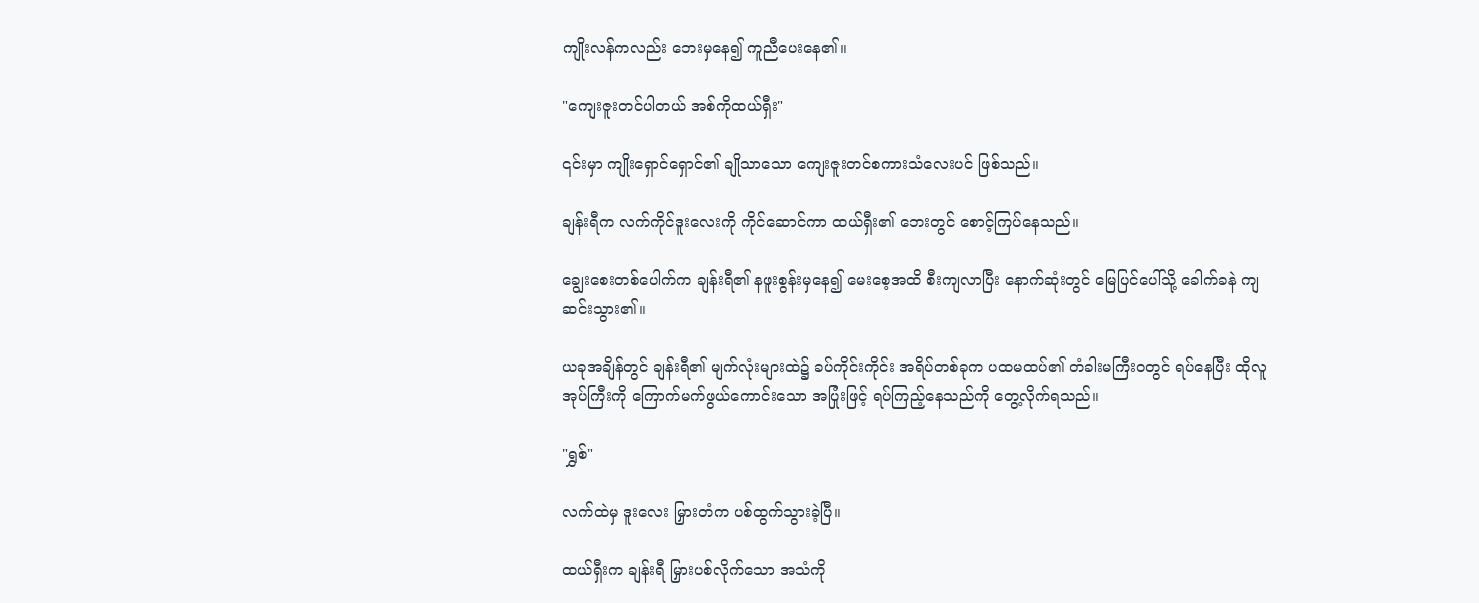ကျိုးလန်ကလည်း ဘေးမှနေ၍ ကူညီပေးနေ၏။

"ကျေးဇူးတင်ပါတယ် အစ်ကိုထယ်ရှီး"

၎င်းမှာ ကျိုးရှောင်ရှောင်၏ ချိုသာသော ကျေးဇူးတင်စကားသံလေးပင် ဖြစ်သည်။

ချန်းရီက လက်ကိုင်ဒူးလေးကို ကိုင်ဆောင်ကာ ထယ်ရှီး၏ ဘေးတွင် စောင့်ကြပ်နေသည်။

ချွေးစေးတစ်ပေါက်က ချန်းရီ၏ နဖူးစွန်းမှနေ၍ မေးစေ့အထိ စီးကျလာပြီး နောက်ဆုံးတွင် မြေပြင်ပေါ်သို့ ခေါက်ခနဲ ကျဆင်းသွား၏။

ယခုအချိန်တွင် ချန်းရီ၏ မျက်လုံးများထဲ၌ ခပ်ကိုင်းကိုင်း အရိပ်တစ်ခုက ပထမထပ်၏ တံခါးမကြီးဝတွင် ရပ်နေပြီး ထိုလူအုပ်ကြီးကို ကြောက်မက်ဖွယ်ကောင်းသော အပြုံးဖြင့် ရပ်ကြည့်နေသည်ကို တွေ့လိုက်ရသည်။

"ရွှစ်"

လက်ထဲမှ ဒူးလေး မြှားတံက ပစ်ထွက်သွားခဲ့ပြီ။

ထယ်ရှီးက ချန်းရီ မြှားပစ်လိုက်သော အသံကို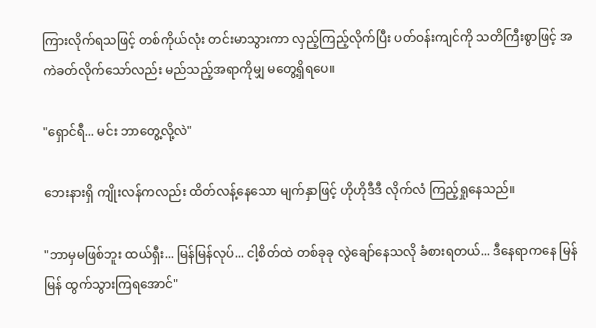ကြားလိုက်ရသဖြင့် တစ်ကိုယ်လုံး တင်းမာသွားကာ လှည့်ကြည့်လိုက်ပြီး ပတ်ဝန်းကျင်ကို သတိကြီးစွာဖြင့် အကဲခတ်လိုက်သော်လည်း မည်သည့်အရာကိုမျှ မတွေ့ရှိရပေ။

"ရှောင်ရီ... မင်း ဘာတွေ့လို့လဲ"

ဘေးနားရှိ ကျိုးလန်ကလည်း ထိတ်လန့်နေသော မျက်နှာဖြင့် ဟိုဟိုဒီဒီ လိုက်လံ ကြည့်ရှုနေသည်။

"ဘာမှမဖြစ်ဘူး ထယ်ရှီး... မြန်မြန်လုပ်... ငါ့စိတ်ထဲ တစ်ခုခု လွဲချော်နေသလို ခံစားရတယ်... ဒီနေရာကနေ မြန်မြန် ထွက်သွားကြရအောင်"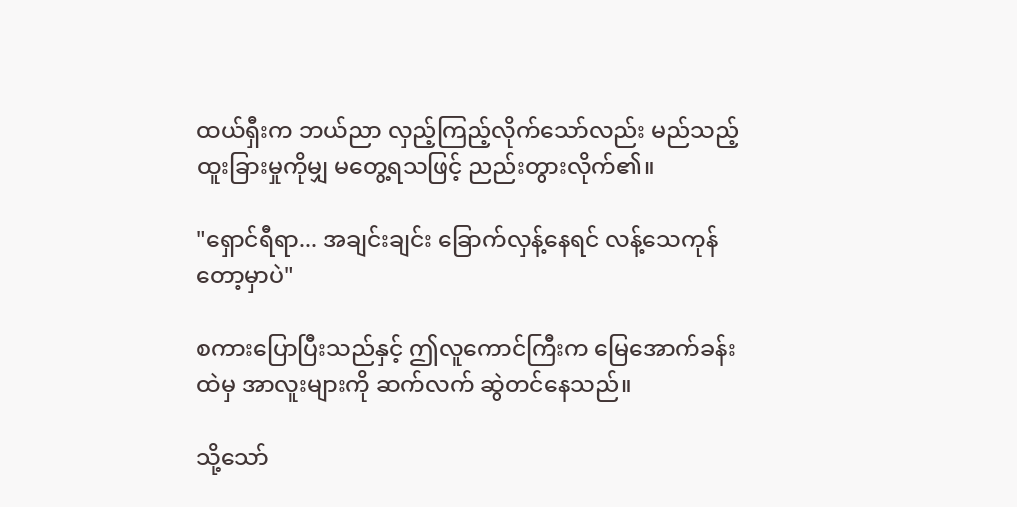ထယ်ရှီးက ဘယ်ညာ လှည့်ကြည့်လိုက်သော်လည်း မည်သည့် ထူးခြားမှုကိုမျှ မတွေ့ရသဖြင့် ညည်းတွားလိုက်၏။

"ရှောင်ရီရာ... အချင်းချင်း ခြောက်လှန့်နေရင် လန့်သေကုန်တော့မှာပဲ"

စကားပြောပြီးသည်နှင့် ဤလူကောင်ကြီးက မြေအောက်ခန်းထဲမှ အာလူးများကို ဆက်လက် ဆွဲတင်နေသည်။

သို့သော်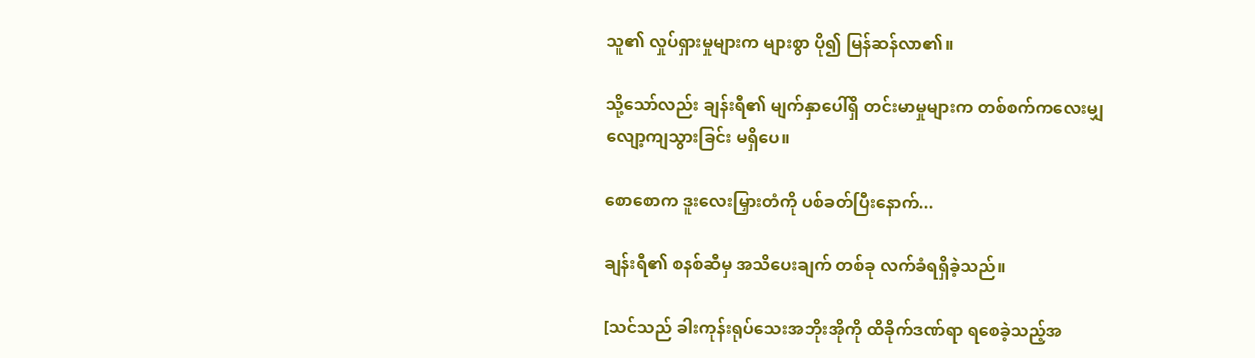သူ၏ လှုပ်ရှားမှုများက များစွာ ပို၍ မြန်ဆန်လာ၏။

သို့သော်လည်း ချန်းရီ၏ မျက်နှာပေါ်ရှိ တင်းမာမှုများက တစ်စက်ကလေးမျှ လျော့ကျသွားခြင်း မရှိပေ။

စောစောက ဒူးလေးမြှားတံကို ပစ်ခတ်ပြီးနောက်...

ချန်းရီ၏ စနစ်ဆီမှ အသိပေးချက် တစ်ခု လက်ခံရရှိခဲ့သည်။

[သင်သည် ခါးကုန်းရုပ်သေးအဘိုးအိုကို ထိခိုက်ဒဏ်ရာ ရစေခဲ့သည့်အ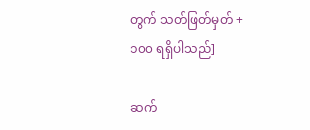တွက် သတ်ဖြတ်မှတ် +၁၀၀ ရရှိပါသည်]

ဆက်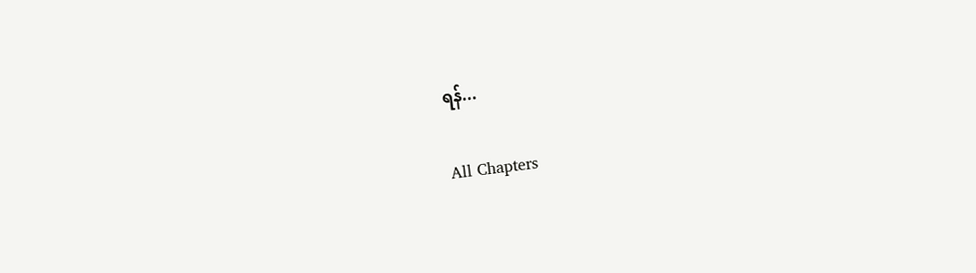ရန်...

All Chapters